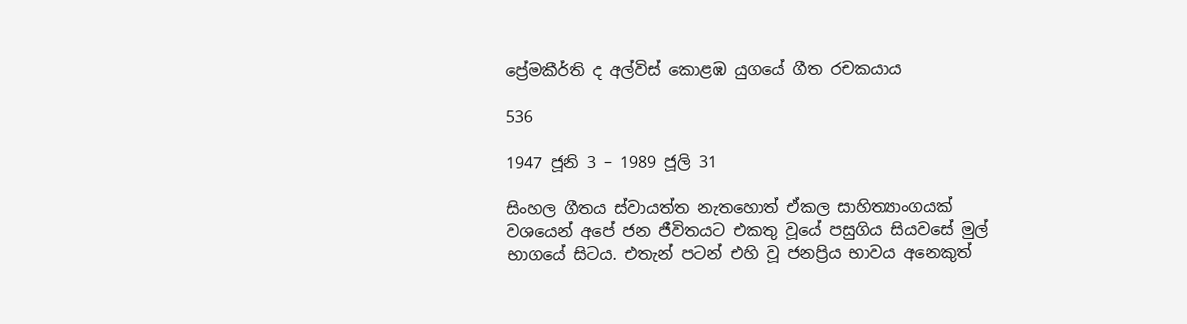ප්‍රේමකීර්ති ද අල්විස් කොළඹ යුගයේ ගීත රචකයාය

536

1947 ජූනි 3 – 1989 ජූලි 31

සිංහල ගීතය ස්වායත්ත නැතහොත් ඒකල සාහිත්‍යාංගයක් වශයෙන් අපේ ජන ජීවිතයට එකතු වූයේ පසුගිය සියවසේ මුල් භාගයේ සිටය. එතැන් පටන් එහි වූ ජනප්‍රිය භාවය අනෙකුත්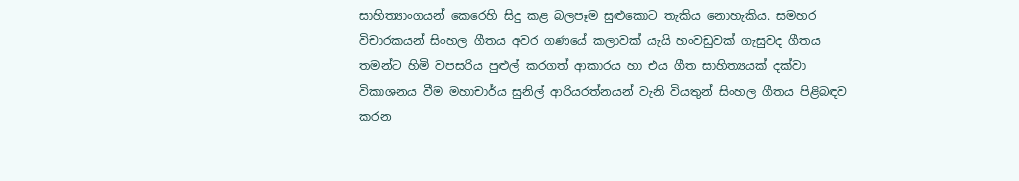සාහිත්‍යාංගයන් කෙරෙහි සිදු කළ බලපෑම සුළුකොට තැකිය නොහැකිය. සමහර විචාරකයන් සිංහල ගීතය අවර ගණයේ කලාවක් යැයි හංවඩුවක් ගැසුවද ගීතය තමන්ට හිමි වපසරිය පුළුල් කරගත් ආකාරය හා එය ගීත සාහිත්‍යයක් දක්වා විකාශනය වීම මහාචාර්ය සුනිල් ආරියරත්නයන් වැනි වියතුන් සිංහල ගීතය පිළිබඳව කරන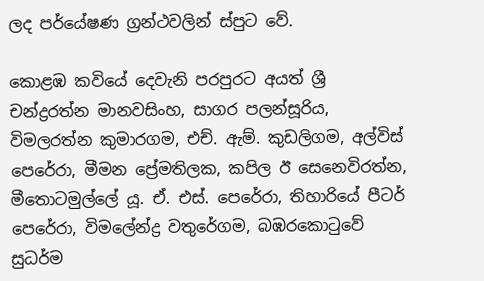ලද පර්යේෂණ ග්‍රන්ථවලින් ස්පුට වේ.

කොළඹ කවියේ දෙවැනි පරපුරට අයත් ශ්‍රී චන්ද්‍රරත්න මානවසිංහ, සාගර පලන්සූරිය, විමලරත්න කුමාරගම, එච්. ඇම්. කුඩලිගම, අල්විස් පෙරේරා, මීමන ප්‍රේමතිලක, කපිල ඊ සෙනෙවිරත්න, මීතොටමුල්ලේ යූ. ඒ. එස්. පෙරේරා, තිහාරියේ පීටර් පෙරේරා, විමලේන්ද්‍ර වතුරේගම, බඹරකොටුවේ සුධර්ම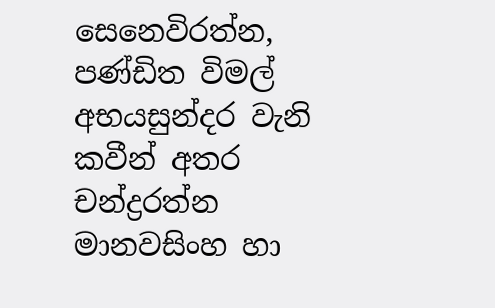සෙනෙවිරත්න, පණ්ඩිත විමල් අභයසුන්දර වැනි කවීන් අතර චන්ද්‍රරත්න මානවසිංහ හා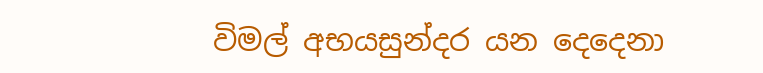විමල් අභයසුන්දර යන දෙදෙනා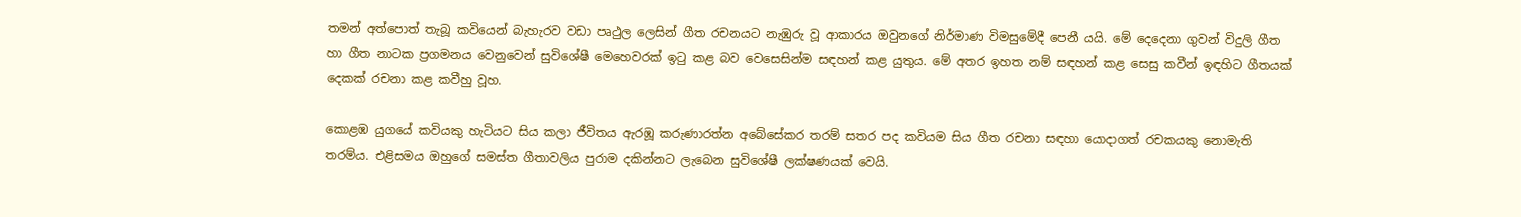තමන් අත්පොත් තැබූ කවියෙන් බැහැරව වඩා පෘථුල ලෙසින් ගීත රචනයට නැඹුරු වූ ආකාරය ඔවුනගේ නිර්මාණ විමසුමේදී පෙනී යයි. මේ දෙදෙනා ගුවන් විදුලි ගීත හා ගීත නාටක ප්‍රගමනය වෙනුවෙන් සුවිශේෂී මෙහෙවරක් ඉටු කළ බව වෙසෙසින්ම සඳහන් කළ යුතුය. මේ අතර ඉහත නම් සඳහන් කළ සෙසු කවීන් ඉඳහිට ගීතයක් දෙකක් රචනා කළ කවීහු වූහ.

කොළඹ යුගයේ කවියකු හැටියට සිය කලා ජීවිතය ඇරඹූ කරුණාරත්න අබේසේකර තරම් සතර පද කවියම සිය ගීත රචනා සඳහා යොදාගත් රචකයකු නොමැති තරම්ය. එළිසමය ඔහුගේ සමස්ත ගීතාවලිය පුරාම දකින්නට ලැබෙන සුවිශේෂී ලක්ෂණයක් වෙයි.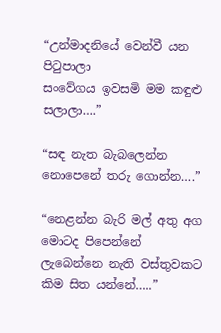“උන්මාදනියේ වෙන්වී යන පිටුපාලා
සංවේගය ඉවසමි මම කඳුළු සලාලා….”

“සඳ නැත බැබලෙන්න
නොපෙනේ තරු ගොන්න….”

“නෙළන්න බැරි මල් අතු අග මොටද පිපෙන්නේ
ලැබෙන්නෙ නැති වස්තුවකට කිම සිත යන්නේ…..”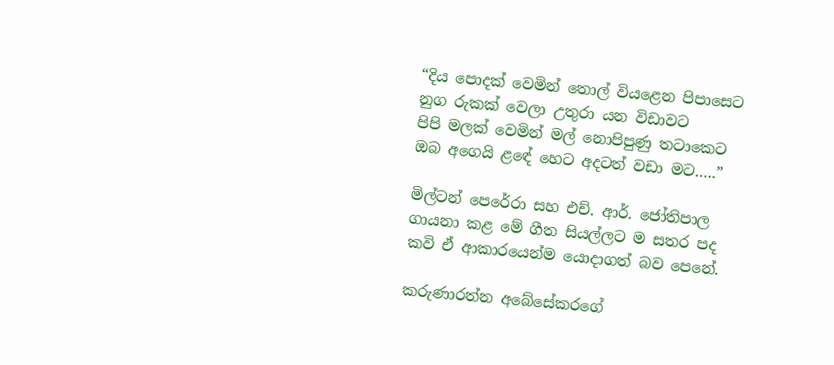“දිය පොදක් වෙමින් තොල් වියළෙන පිපාසෙට
නුග රුකක් වෙලා උතුරා යන විඩාවට
පිපි මලක් වෙමින් මල් නොපිපුණු තටාකෙට
ඔබ අගෙයි ළඳේ හෙට අදටත් වඩා මට…..”

මිල්ටන් පෙරේරා සහ එච්. ආර්. ජෝතිපාල ගායනා කළ මේ ගීත සියල්ලට ම සතර පද කවි ඒ ආකාරයෙන්ම යොදාගත් බව පෙනේ.

කරුණාරත්න අබේසේකරගේ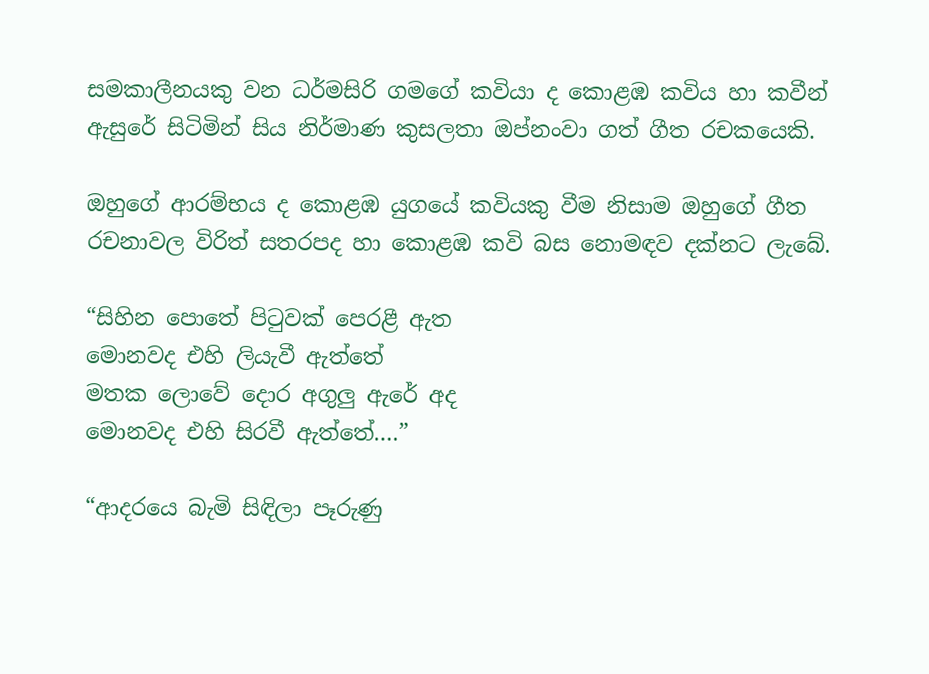සමකාලීනයකු වන ධර්මසිරි ගමගේ කවියා ද කොළඹ කවිය හා කවීන් ඇසුරේ සිටිමින් සිය නිර්මාණ කුසලතා ඔප්නංවා ගත් ගීත රචකයෙකි.

ඔහුගේ ආරම්භය ද කොළඹ යුගයේ කවියකු වීම නිසාම ඔහුගේ ගීත රචනාවල විරිත් සතරපද හා කොළඹ කවි බස නොමඳව දක්නට ලැබේ.

“සිහින පොතේ පිටුවක් පෙරළී ඇත
මොනවද එහි ලියැවී ඇත්තේ
මතක ලොවේ දොර අගුලු ඇරේ අද
මොනවද එහි සිරවී ඇත්තේ….”

“ආදරයෙ බැමි සිඳිලා පෑරුණු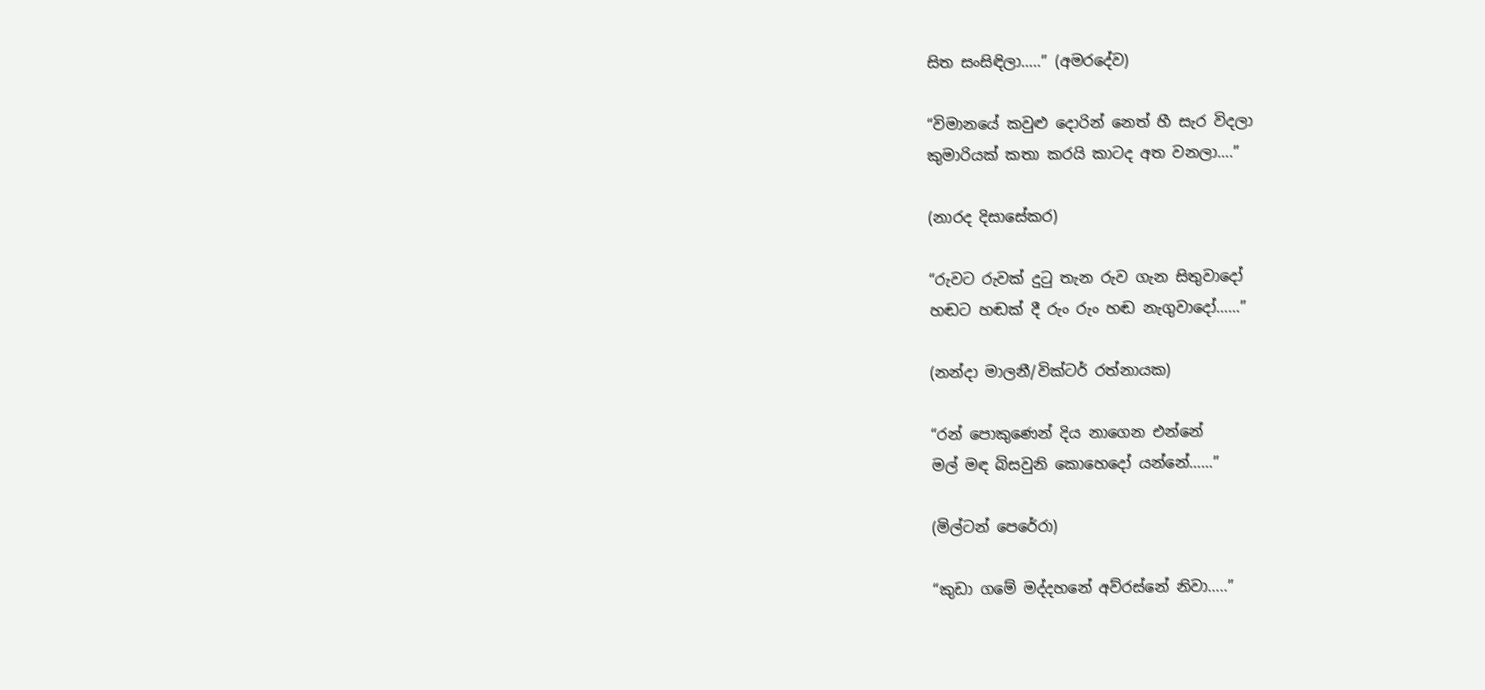සිත සංසිඳිලා…..” (අමරදේව)

“විමානයේ කවුළු දොරින් නෙත් හී සැර විදලා
කුමාරියක් කතා කරයි කාටද අත වනලා….”

(නාරද දිසාසේකර)

“රුවට රුවක් දුටු තැන රුව ගැන සිතුවාදෝ
හඬට හඬක් දී රුං රුං හඬ නැගුවාදෝ……”

(නන්දා මාලනී/වික්ටර් රත්නායක)

“රන් පොකුණෙන් දිය නාගෙන එන්නේ
මල් මඳ බිසවුනි කොහෙදෝ යන්නේ……”

(මිල්ටන් පෙරේරා)

“කුඩා ගමේ මද්දහනේ අව්රස්නේ නිවා…..”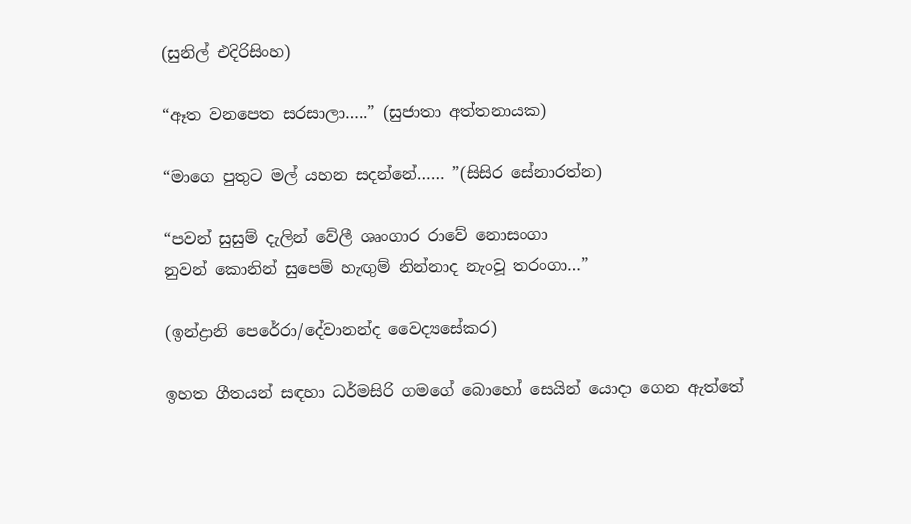(සුනිල් එදිරිසිංහ)

“ඈත වනපෙත සරසාලා…..” (සුජාතා අත්තනායක)

“මාගෙ පුතුට මල් යහන සදන්නේ…… ”(සිසිර සේනාරත්න)

“පවන් සුසුම් දැලින් වේලී ශෘංගාර රාවේ නොසංගා
නුවන් කොනින් සුපෙම් හැඟුම් නින්නාද නැංවූ තරංගා…”

(ඉන්ද්‍රානි පෙරේරා/දේවානන්ද වෛද්‍යසේකර)

ඉහත ගීතයන් සඳහා ධර්මසිරි ගමගේ බොහෝ සෙයින් යොදා ගෙන ඇත්තේ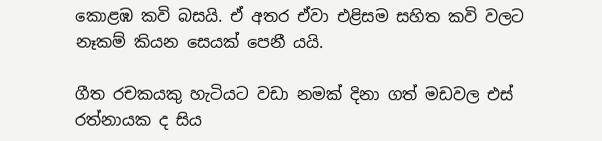කොළඹ කවි බසයි. ඒ අතර ඒවා එළිසම සහිත කවි වලට නෑකම් කියන සෙයක් පෙනී යයි.

ගීත රචකයකු හැටියට වඩා නමක් දිනා ගත් මඩවල එස් රත්නායක ද සිය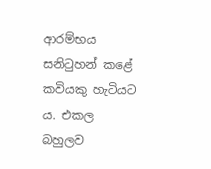ආරම්භය සනිටුහන් කළේ කවියකු හැටියට ය. එකල බහුලව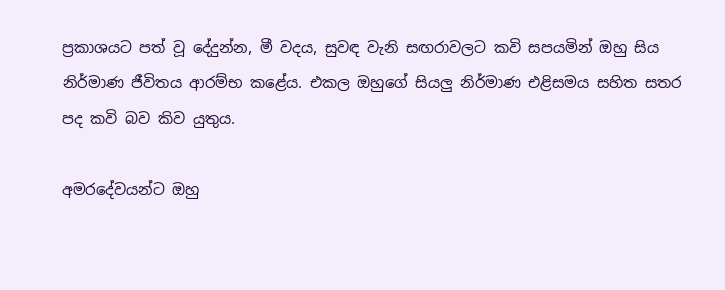ප්‍රකාශයට පත් වූ දේදුන්න, මී වදය, සුවඳ වැනි සඟරාවලට කවි සපයමින් ඔහු සිය නිර්මාණ ජීවිතය ආරම්භ කළේය. එකල ඔහුගේ සියලු නිර්මාණ එළිසමය සහිත සතර පද කවි බව කිව යුතුය.

අමරදේවයන්ට ඔහු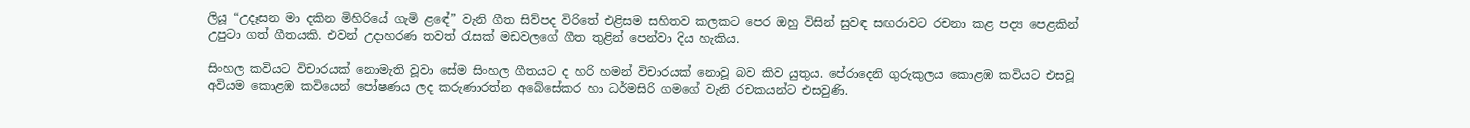ලියූ “උදෑසන මා දකින මිහිරියේ ගැමි ළඳේ” වැනි ගීත සිව්පද විරිතේ එළිසම සහිතව කලකට පෙර ඔහු විසින් සුවඳ සඟරාවට රචනා කළ පද්‍ය පෙළකින් උපුටා ගත් ගීතයකි. එවන් උදාහරණ තවත් රැසක් මඩවලගේ ගීත තුළින් පෙන්වා දිය හැකිය.

සිංහල කවියට විචාරයක් නොමැති වූවා සේම සිංහල ගීතයට ද හරි හමන් විචාරයක් නොවූ බව කිව යුතුය. පේරාදෙනි ගුරුකුලය කොළඹ කවියට එසවූ අවියම කොළඹ කවියෙන් පෝෂණය ලද කරුණාරත්න අබේසේකර හා ධර්මසිරි ගමගේ වැනි රචකයන්ට එසවුණි.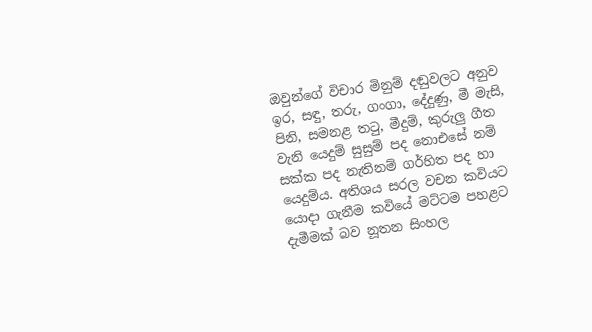ඔවුන්ගේ විචාර මිනුම් දඬුවලට අනුව ඉර, සඳු, තරු, ගංගා, දේදුණු, මී මැසි, පිනි, සමනළ තටු, මීදුම්, කුරුලු ගීත වැනි යෙදුම් සුසුම් පද නොඑසේ නම් සක්ක පද නැතිනම් ගර්හිත පද හා යෙදුම්ය. අතිශය සරල වචන කවියට යොදා ගැනීම කවියේ මට්ටම පහළට දැමීමක් බව නූතන සිංහල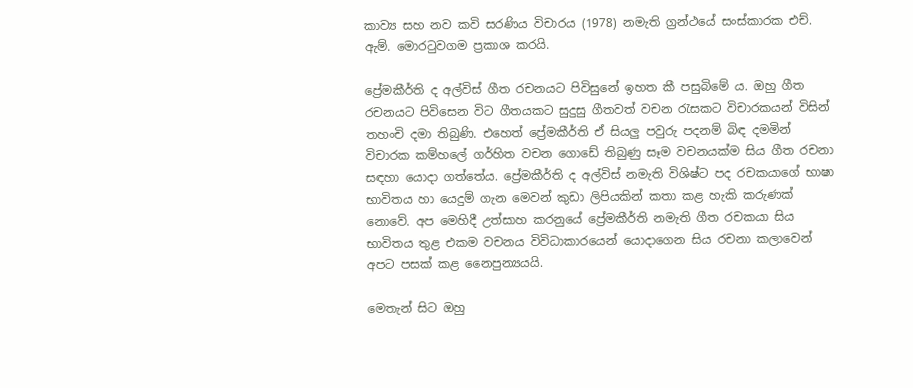කාව්‍ය සහ නව කවි සරණිය විචාරය (1978) නමැති ග්‍රන්ථයේ සංස්කාරක එච්. ඇම්. මොරටුවගම ප්‍රකාශ කරයි.

ප්‍රේමකීර්ති ද අල්විස් ගීත රචනයට පිවිසුනේ ඉහත කී පසුබිමේ ය. ඔහු ගීත රචනයට පිවිසෙන විට ගීතයකට සුදුසු ගීතවත් වචන රැසකට විචාරකයන් විසින් තහංචි දමා තිබුණි. එහෙත් ප්‍රේමකීර්ති ඒ සියලු පවුරු පදනම් බිඳ දමමින් විචාරක කම්හලේ ගර්හිත වචන ගොඩේ තිබුණු සෑම වචනයක්ම සිය ගීත රචනා සඳහා යොදා ගත්තේය. ප්‍රේමකීර්ති ද අල්විස් නමැති විශිෂ්ට පද රචකයාගේ භාෂා භාවිතය හා යෙදුම් ගැන මෙවන් කුඩා ලිපියකින් කතා කළ හැකි කරුණක් නොවේ. අප මෙහිදී උත්සාහ කරනුයේ ප්‍රේමකීර්ති නමැති ගීත රචකයා සිය භාවිතය තුළ එකම වචනය විවිධාකාරයෙන් යොදාගෙන සිය රචනා කලාවෙන් අපට පසක් කළ නෛපුන්‍යයයි.

මෙතැන් සිට ඔහු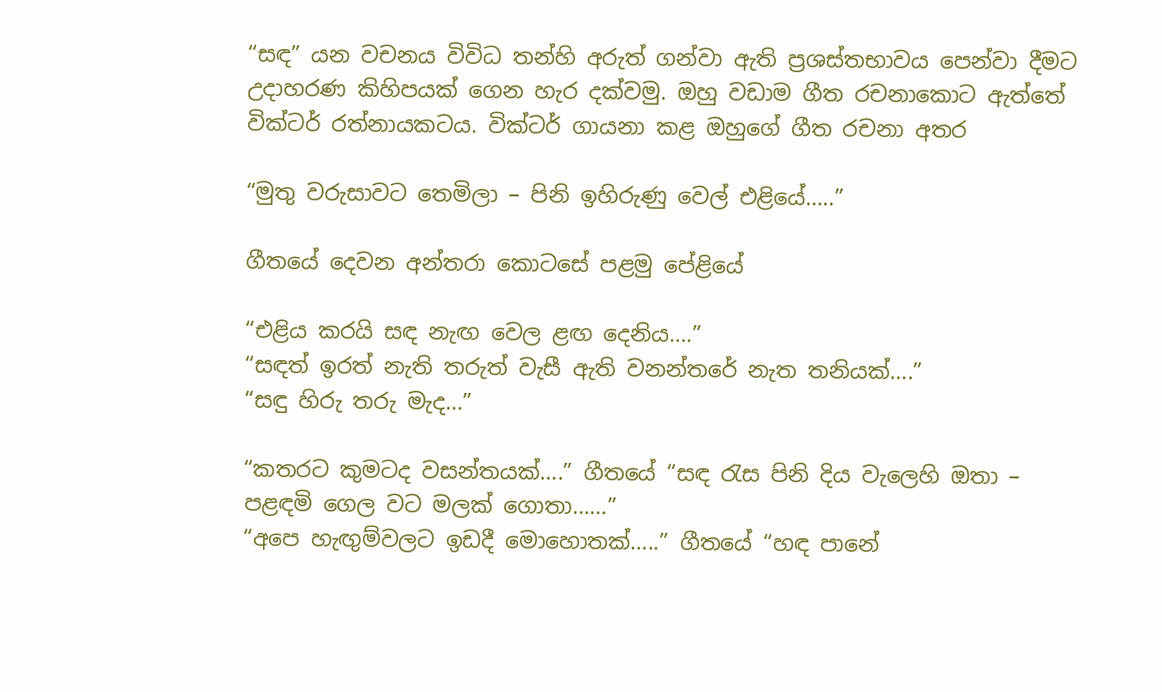“සඳ” යන වචනය විවිධ තන්හි අරුත් ගන්වා ඇති ප්‍රශස්තභාවය පෙන්වා දීමට උදාහරණ කිහිපයක් ගෙන හැර දක්වමු. ඔහු වඩාම ගීත රචනාකොට ඇත්තේ වික්ටර් රත්නායකටය. වික්ටර් ගායනා කළ ඔහුගේ ගීත රචනා අතර

“මුතු වරුසාවට තෙමිලා – පිනි ඉහිරුණු වෙල් එළියේ…..”

ගීතයේ දෙවන අන්තරා කොටසේ පළමු පේළියේ

“එළිය කරයි සඳ නැඟ වෙල ළඟ දෙනිය….”
“සඳත් ඉරත් නැති තරුත් වැසී ඇති වනන්තරේ නැත තනියක්….”
“සඳු හිරු තරු මැද…”

“කතරට කුමටද වසන්තයක්….” ගීතයේ “සඳ රැස පිනි දිය වැලෙහි ඔතා – පළඳමි ගෙල වට මලක් ගොතා……”
“අපෙ හැඟුම්වලට ඉඩදී මොහොතක්…..” ගීතයේ “හඳ පානේ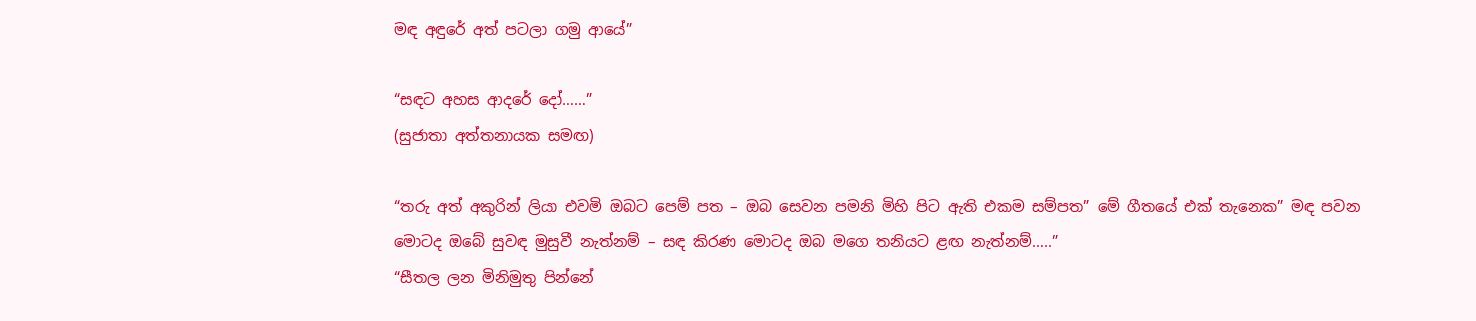මඳ අඳුරේ අත් පටලා ගමු ආයේ”

“සඳට අහස ආදරේ දෝ……”
(සුජාතා අත්තනායක සමඟ)

“තරු අත් අකුරින් ලියා එවමි ඔබට පෙම් පත – ඔබ සෙවන පමනි මිහි පිට ඇති එකම සම්පත” මේ ගීතයේ එක් තැනෙක” මඳ පවන මොටද ඔබේ සුවඳ මුසුවී නැත්නම් – සඳ කිරණ මොටද ඔබ මගෙ තනියට ළඟ නැත්නම්…..”
“සීතල ලන මිනිමුතු පින්නේ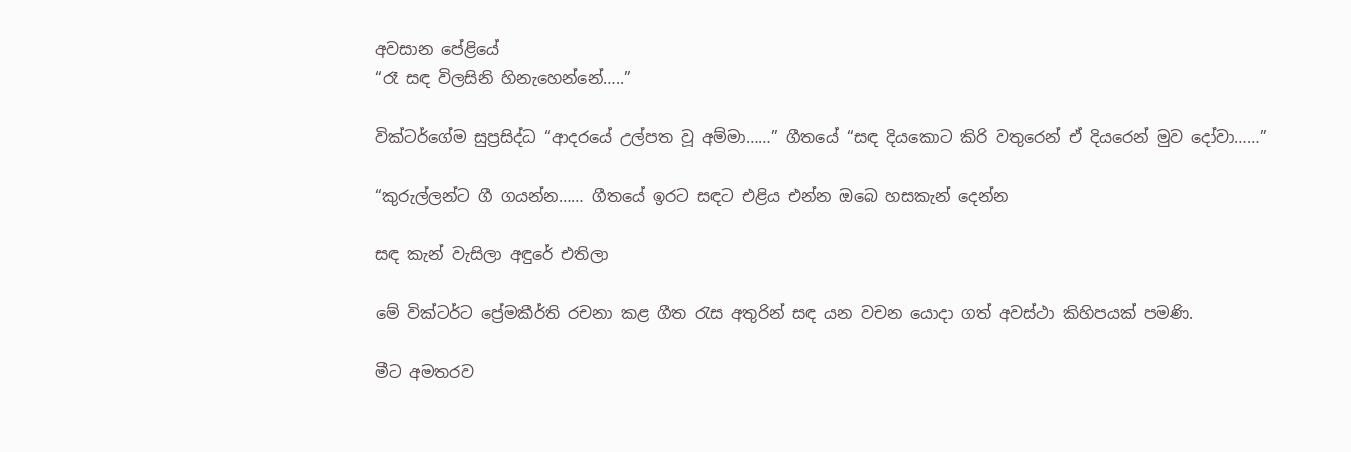අවසාන පේළියේ
“රෑ සඳ විලසිනි හිනැහෙන්නේ…..”

වික්ටර්ගේම සුප්‍රසිද්ධ “ආදරයේ උල්පත වූ අම්මා……” ගීතයේ “සඳ දියකොට කිරි වතුරෙන් ඒ දියරෙන් මුව දෝවා……”

“කුරුල්ලන්ට ගී ගයන්න…… ගීතයේ ඉරට සඳට එළිය එන්න ඔබෙ හසකැන් දෙන්න

සඳ කැන් වැසිලා අඳුරේ එතිලා

මේ වික්ටර්ට ප්‍රේමකීර්ති රචනා කළ ගීත රැස අතුරින් සඳ යන වචන යොදා ගත් අවස්ථා කිහිපයක් පමණි.

මීට අමතරව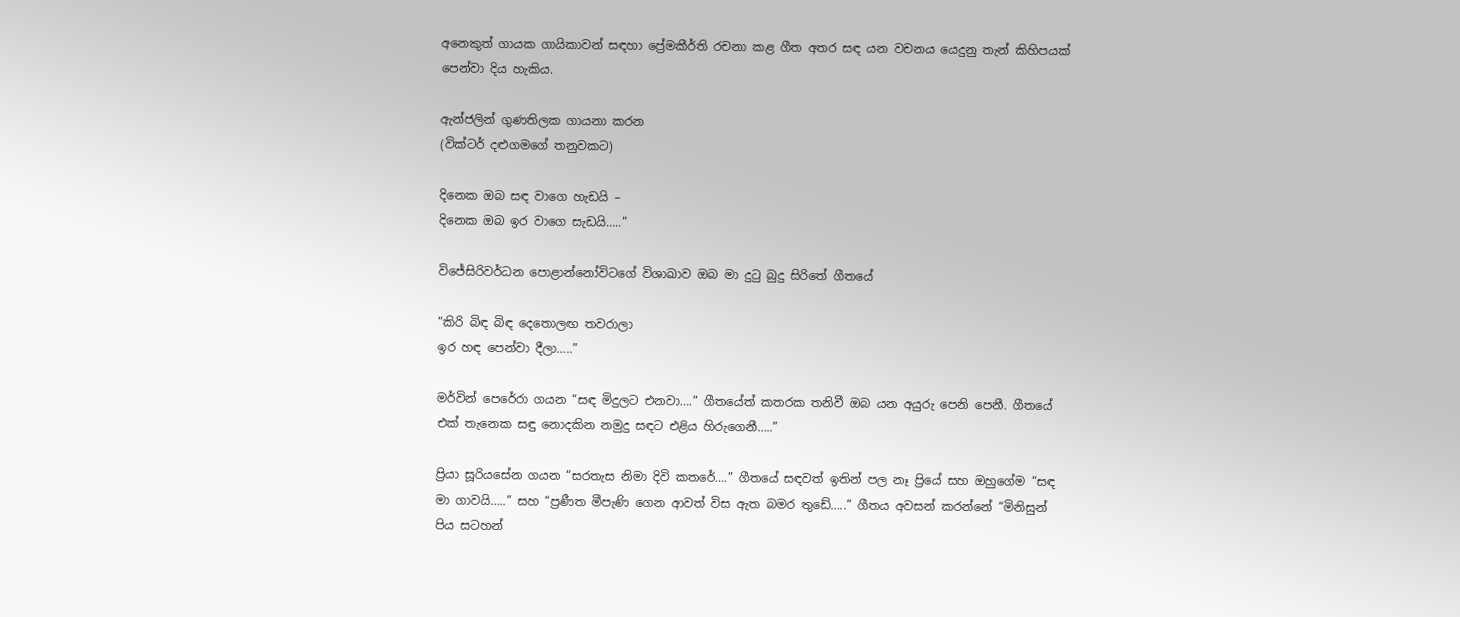අනෙකුත් ගායක ගායිකාවන් සඳහා ප්‍රේමකීර්ති රචනා කළ ගීත අතර සඳ යන වචනය යෙදුනු තැන් කිහිපයක් පෙන්වා දිය හැකිය.

ඇන්ජලින් ගුණතිලක ගායනා කරන
(වික්ටර් දළුගමගේ තනුවකට)

දිනෙක ඔබ සඳ වාගෙ හැඩයි –
දිනෙක ඔබ ඉර වාගෙ සැඩයි…..”

විජේසිරිවර්ධන පොළාන්නෝවිටගේ විශාඛාව ඔබ මා දුටු බුදු සිරිතේ ගීතයේ

“කිරි බිඳ බිඳ දෙතොලඟ තවරාලා
ඉර හඳ පෙන්වා දීලා…..”

මර්වින් පෙරේරා ගයන “සඳ මිදුලට එනවා….” ගීතයේත් කතරක තනිවී ඔබ යන අයුරු පෙනි පෙනී. ගීතයේ එක් තැනෙක සඳු නොදකින නමුදු සඳට එළිය හිරුගෙනී…..”

ප්‍රියා සූරියසේන ගයන “සරතැස නිමා දිවි කතරේ….” ගීතයේ සඳවත් ඉතින් පල නෑ ප්‍රියේ සහ ඔහුගේම “සඳ මා ගාවයි…..” සහ “ප්‍රණීත මීපැණි ගෙන ආවත් විස ඇත බමර තුඩේ…..” ගීතය අවසන් කරන්නේ “මිනිසුන් පිය සටහන්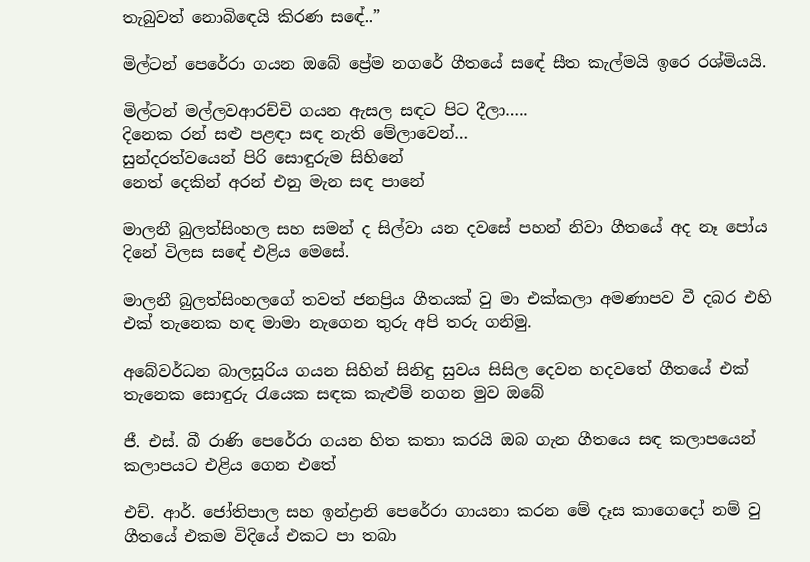තැබුවත් නොබිඳෙයි කිරණ සඳේ..”

මිල්ටන් පෙරේරා ගයන ඔබේ ප්‍රේම නගරේ ගීතයේ සඳේ සීත කැල්මයි ඉරෙ රශ්මියයි.

මිල්ටන් මල්ලවආරච්චි ගයන ඇසල සඳට පිට දීලා…..
දිනෙක රන් සළු පළඳා සඳ නැති මේලාවෙන්…
සුන්දරත්වයෙන් පිරි සොඳුරුම සිහිනේ
නෙත් දෙකින් අරන් එනු මැන සඳ පානේ

මාලනී බුලත්සිංහල සහ සමන් ද සිල්වා යන දවසේ පහන් නිවා ගීතයේ අද නෑ පෝය දිනේ විලස සඳේ එළිය මෙසේ.

මාලනී බුලත්සිංහලගේ තවත් ජනප්‍රිය ගීතයක් වු මා එක්කලා අමණාපව වී දබර එහි එක් තැනෙක හඳ මාමා නැගෙන තුරු අපි තරු ගනිමු.

අබේවර්ධන බාලසූරිය ගයන සිහින් සිනිඳු සුවය සිසිල දෙවන හදවතේ ගීතයේ එක් තැනෙක සොඳුරු රැයෙක සඳක කැළුම් නගන මුව ඔබේ

ජී. එස්. බී රාණි පෙරේරා ගයන හිත කතා කරයි ඔබ ගැන ගීතයෙ සඳ කලාපයෙන් කලාපයට එළිය ගෙන එතේ

එච්. ආර්. ජෝතිපාල සහ ඉන්ද්‍රානි පෙරේරා ගායනා කරන මේ දෑස කාගෙදෝ නම් වු ගීතයේ එකම විදියේ එකට පා තබා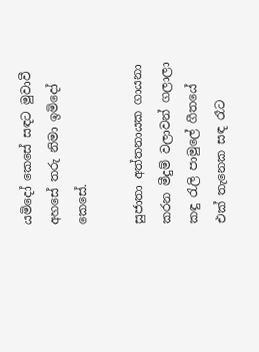යමිදෝ කෙසේ සඳට මුවාවී අහසේ තරු නිමා ඉමිදෝ කෙසේ.

සුජාතා අත්තනායක ගායනා කරන මීදුම් වලාවන් ගලාලා කඳු රැලි පාමුලේ ගීතයේ එක් තැනෙක සඳ රෑට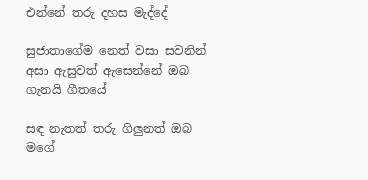එන්නේ තරු දහස මැද්දේ

සුජාතාගේම නෙත් වසා සවනින් අසා ඇසුවත් ඇසෙන්නේ ඔබ ගැනයි ගීතයේ

සඳ නැතත් තරු ගිලුනත් ඔබ මගේ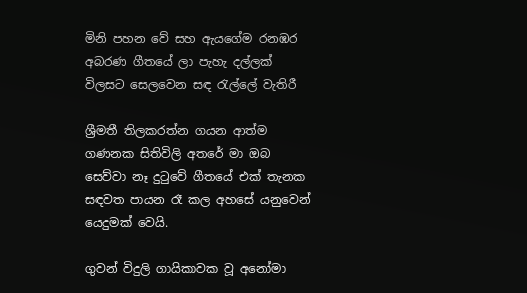මිනි පහන වේ සහ ඇයගේම රනඹර අබරණ ගීතයේ ලා පැහැ දල්ලක් විලසට සෙලවෙන සඳ රැල්ලේ වැතිරී

ශ්‍රීමතී තිලකරත්න ගයන ආත්ම ගණනක සිතිවිලි අතරේ මා ඔබ සෙව්වා නෑ දුටුවේ ගීතයේ එක් තැනක සඳවත පායන රෑ කල අහසේ යනුවෙන් යෙදුමක් වෙයි.

ගුවන් විදුලි ගායිකාවක වූ අනෝමා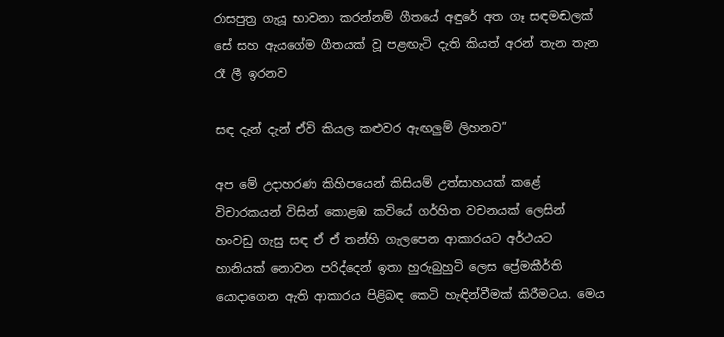රාසපුත්‍ර ගැයූ භාවනා කරන්නම් ගීතයේ අඳුරේ අත ගෑ සඳමඬලක් සේ සහ ඇයගේම ගීතයක් වූ පළඟැටි දැති කියත් අරන් තැන තැන රෑ ලී ඉරනව

සඳ දැන් දැන් ඒවි කියල කළුවර ඇඟලුම් ලිහනව”

අප මේ උදාහරණ කිහිපයෙන් කිසියම් උත්සාහයක් කළේ විචාරකයන් විසින් කොළඹ කවියේ ගර්හිත වචනයක් ලෙසින් හංවඩු ගැසු සඳ ඒ ඒ තන්හි ගැලපෙන ආකාරයට අර්ථයට හානියක් නොවන පරිද්දෙන් ඉතා හුරුබුහුටි ලෙස ප්‍රේමකීර්ති යොදාගෙන ඇති ආකාරය පිළිබඳ කෙටි හැඳින්වීමක් කිරීමටය. මෙය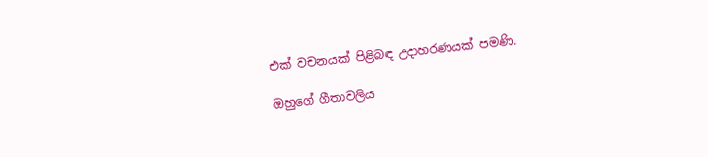එක් වචනයක් පිළිබඳ උදාහරණයක් පමණි.

ඔහුගේ ගීතාවලිය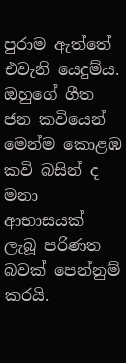පුරාම ඇත්තේ එවැනි යෙදුම්ය. ඔහුගේ ගීත ජන කවියෙන් මෙන්ම කොළඹ කවි බසින් ද මනා ආභාසයක් ලැබූ පරිණත බවක් පෙන්නුම් කරයි.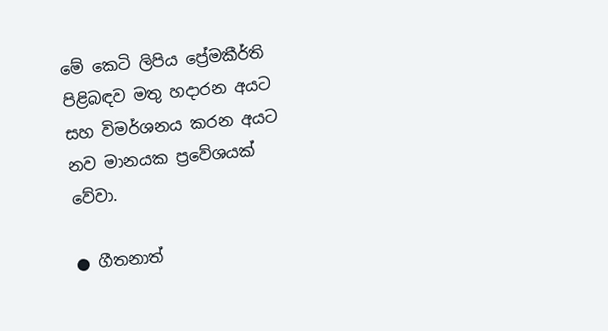මේ කෙටි ලිපිය ප්‍රේමකීර්ති පිළිබඳව මතු හදාරන අයට සහ විමර්ශනය කරන අයට නව මානයක ප්‍රවේශයක් වේවා.

● ගීතනාත්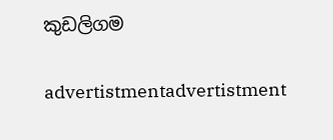කුඩලිගම

advertistmentadvertistment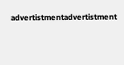advertistmentadvertistment